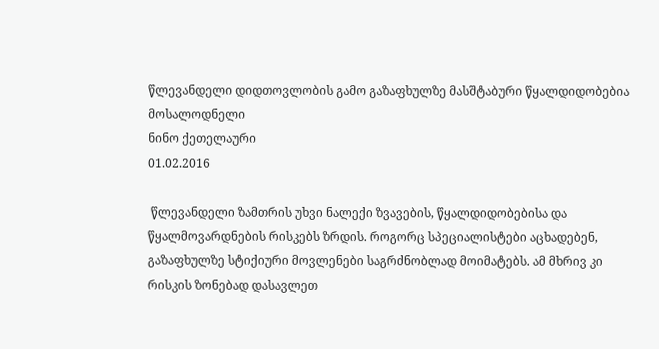წლევანდელი დიდთოვლობის გამო გაზაფხულზე მასშტაბური წყალდიდობებია მოსალოდნელი
ნინო ქეთელაური
01.02.2016

 წლევანდელი ზამთრის უხვი ნალექი ზვავების, წყალდიდობებისა და წყალმოვარდნების რისკებს ზრდის. როგორც სპეციალისტები აცხადებენ, გაზაფხულზე სტიქიური მოვლენები საგრძნობლად მოიმატებს. ამ მხრივ კი რისკის ზონებად დასავლეთ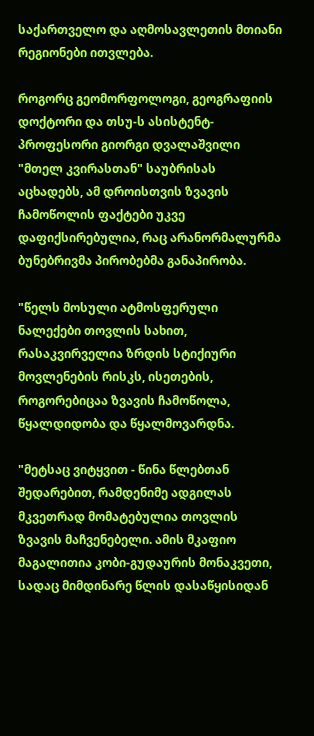საქართველო და აღმოსავლეთის მთიანი რეგიონები ითვლება.

როგორც გეომორფოლოგი, გეოგრაფიის დოქტორი და თსუ-ს ასისტენტ-პროფესორი გიორგი დვალაშვილი "მთელ კვირასთან" საუბრისას აცხადებს, ამ დროისთვის ზვავის ჩამოწოლის ფაქტები უკვე დაფიქსირებულია, რაც არანორმალურმა ბუნებრივმა პირობებმა განაპირობა.

"წელს მოსული ატმოსფერული ნალექები თოვლის სახით, რასაკვირველია ზრდის სტიქიური მოვლენების რისკს, ისეთების, როგორებიცაა ზვავის ჩამოწოლა, წყალდიდობა და წყალმოვარდნა.

"მეტსაც ვიტყვით - წინა წლებთან შედარებით, რამდენიმე ადგილას მკვეთრად მომატებულია თოვლის ზვავის მაჩვენებელი. ამის მკაფიო მაგალითია კობი-გუდაურის მონაკვეთი, სადაც მიმდინარე წლის დასაწყისიდან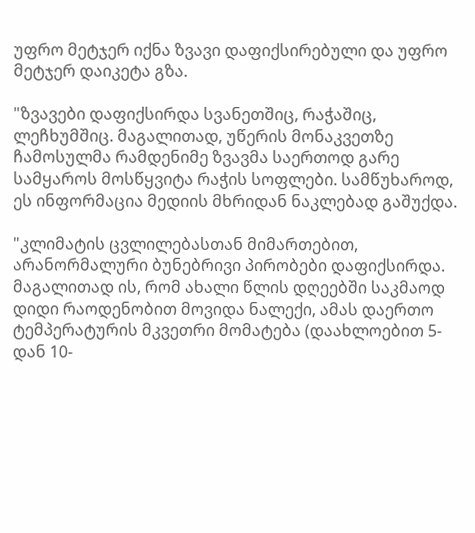უფრო მეტჯერ იქნა ზვავი დაფიქსირებული და უფრო მეტჯერ დაიკეტა გზა.

"ზვავები დაფიქსირდა სვანეთშიც, რაჭაშიც, ლეჩხუმშიც. მაგალითად, უწერის მონაკვეთზე ჩამოსულმა რამდენიმე ზვავმა საერთოდ გარე სამყაროს მოსწყვიტა რაჭის სოფლები. სამწუხაროდ, ეს ინფორმაცია მედიის მხრიდან ნაკლებად გაშუქდა.

"კლიმატის ცვლილებასთან მიმართებით, არანორმალური ბუნებრივი პირობები დაფიქსირდა. მაგალითად ის, რომ ახალი წლის დღეებში საკმაოდ დიდი რაოდენობით მოვიდა ნალექი, ამას დაერთო ტემპერატურის მკვეთრი მომატება (დაახლოებით 5-დან 10-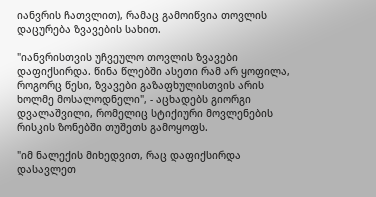იანვრის ჩათვლით), რამაც გამოიწვია თოვლის დაცურება ზვავების სახით.

"იანვრისთვის უჩვეულო თოვლის ზვავები დაფიქსირდა. წინა წლებში ასეთი რამ არ ყოფილა, როგორც წესი, ზვავები გაზაფხულისთვის არის ხოლმე მოსალოდნელი", - აცხადებს გიორგი დვალაშვილი, რომელიც სტიქიური მოვლენების რისკის ზონებში თუშეთს გამოყოფს.

"იმ ნალექის მიხედვით, რაც დაფიქსირდა დასავლეთ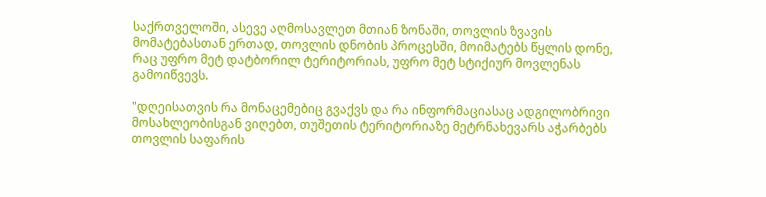საქრთველოში, ასევე აღმოსავლეთ მთიან ზონაში, თოვლის ზვავის მომატებასთან ერთად, თოვლის დნობის პროცესში, მოიმატებს წყლის დონე, რაც უფრო მეტ დატბორილ ტერიტორიას, უფრო მეტ სტიქიურ მოვლენას გამოიწვევს.

"დღეისათვის რა მონაცემებიც გვაქვს და რა ინფორმაციასაც ადგილობრივი მოსახლეობისგან ვიღებთ, თუშეთის ტერიტორიაზე მეტრნახევარს აჭარბებს თოვლის საფარის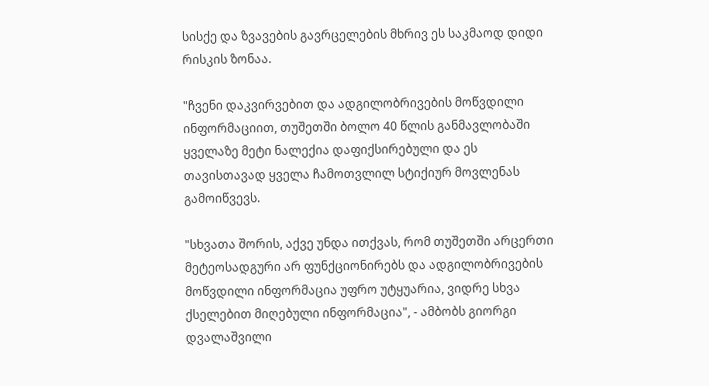სისქე და ზვავების გავრცელების მხრივ ეს საკმაოდ დიდი რისკის ზონაა.

"ჩვენი დაკვირვებით და ადგილობრივების მოწვდილი ინფორმაციით, თუშეთში ბოლო 40 წლის განმავლობაში ყველაზე მეტი ნალექია დაფიქსირებული და ეს თავისთავად ყველა ჩამოთვლილ სტიქიურ მოვლენას გამოიწვევს.

"სხვათა შორის, აქვე უნდა ითქვას, რომ თუშეთში არცერთი მეტეოსადგური არ ფუნქციონირებს და ადგილობრივების მოწვდილი ინფორმაცია უფრო უტყუარია, ვიდრე სხვა ქსელებით მიღებული ინფორმაცია", - ამბობს გიორგი დვალაშვილი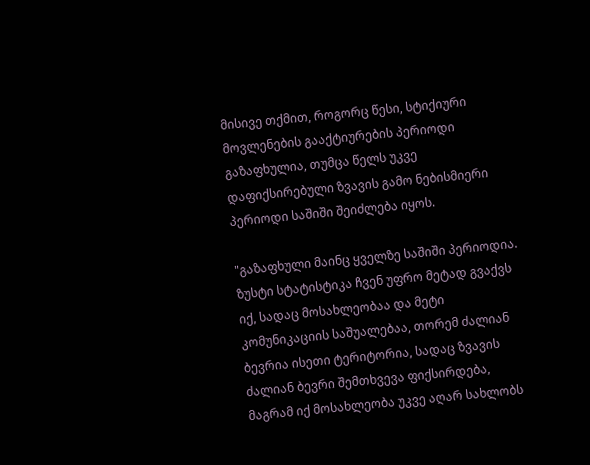მისივე თქმით, როგორც წესი, სტიქიური მოვლენების გააქტიურების პერიოდი გაზაფხულია, თუმცა წელს უკვე დაფიქსირებული ზვავის გამო ნებისმიერი პერიოდი საშიში შეიძლება იყოს.

"გაზაფხული მაინც ყველზე საშიში პერიოდია. ზუსტი სტატისტიკა ჩვენ უფრო მეტად გვაქვს იქ, სადაც მოსახლეობაა და მეტი კომუნიკაციის საშუალებაა, თორემ ძალიან ბევრია ისეთი ტერიტორია, სადაც ზვავის ძალიან ბევრი შემთხვევა ფიქსირდება, მაგრამ იქ მოსახლეობა უკვე აღარ სახლობს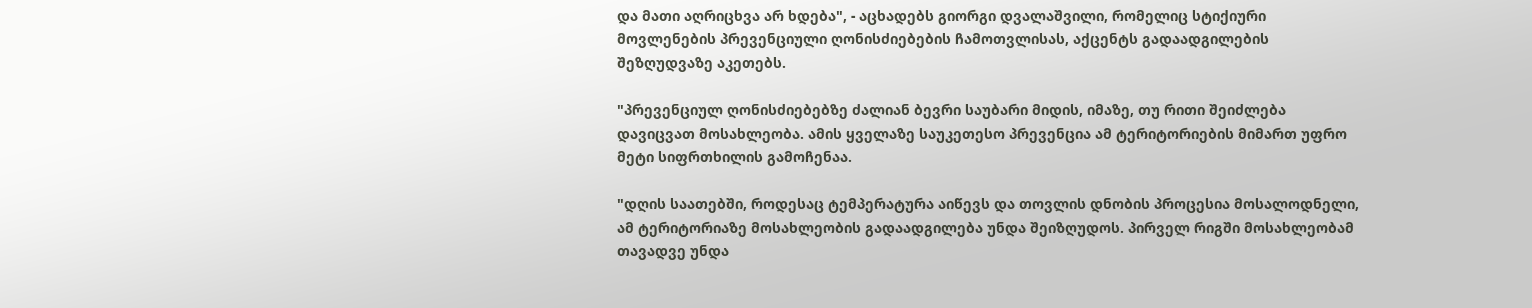და მათი აღრიცხვა არ ხდება", - აცხადებს გიორგი დვალაშვილი, რომელიც სტიქიური მოვლენების პრევენციული ღონისძიებების ჩამოთვლისას, აქცენტს გადაადგილების შეზღუდვაზე აკეთებს.

"პრევენციულ ღონისძიებებზე ძალიან ბევრი საუბარი მიდის, იმაზე, თუ რითი შეიძლება დავიცვათ მოსახლეობა. ამის ყველაზე საუკეთესო პრევენცია ამ ტერიტორიების მიმართ უფრო მეტი სიფრთხილის გამოჩენაა.

"დღის საათებში, როდესაც ტემპერატურა აიწევს და თოვლის დნობის პროცესია მოსალოდნელი, ამ ტერიტორიაზე მოსახლეობის გადაადგილება უნდა შეიზღუდოს. პირველ რიგში მოსახლეობამ თავადვე უნდა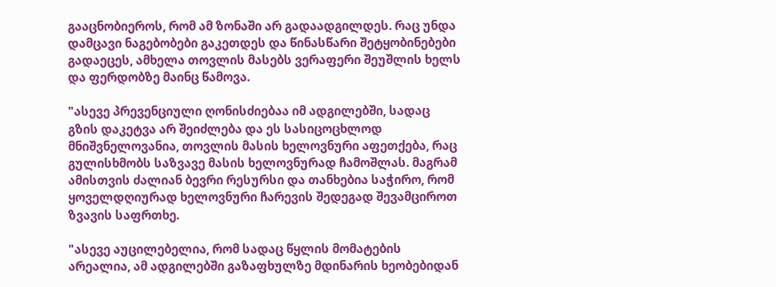გააცნობიეროს, რომ ამ ზონაში არ გადაადგილდეს. რაც უნდა დამცავი ნაგებობები გაკეთდეს და წინასწარი შეტყობინებები გადაეცეს, ამხელა თოვლის მასებს ვერაფერი შეუშლის ხელს და ფერდობზე მაინც წამოვა.

"ასევე პრევენციული ღონისძიებაა იმ ადგილებში, სადაც გზის დაკეტვა არ შეიძლება და ეს სასიცოცხლოდ მნიშვნელოვანია, თოვლის მასის ხელოვნური აფეთქება, რაც გულისხმობს საზვავე მასის ხელოვნურად ჩამოშლას. მაგრამ ამისთვის ძალიან ბევრი რესურსი და თანხებია საჭირო, რომ ყოველდღიურად ხელოვნური ჩარევის შედეგად შევამციროთ ზვავის საფრთხე.

"ასევე აუცილებელია, რომ სადაც წყლის მომატების არეალია, ამ ადგილებში გაზაფხულზე მდინარის ხეობებიდან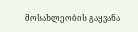მოსახლეობის გაყვანა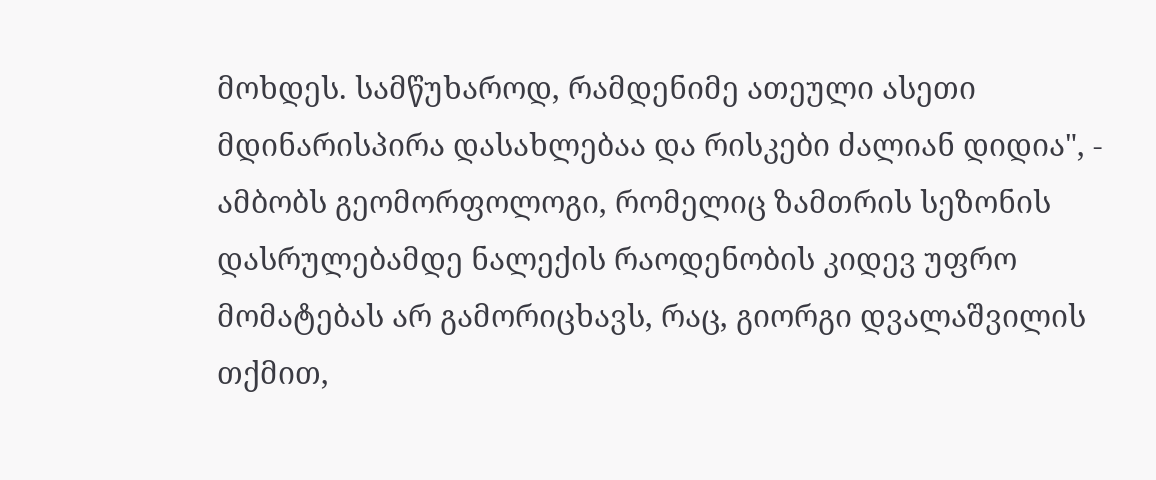მოხდეს. სამწუხაროდ, რამდენიმე ათეული ასეთი მდინარისპირა დასახლებაა და რისკები ძალიან დიდია", - ამბობს გეომორფოლოგი, რომელიც ზამთრის სეზონის დასრულებამდე ნალექის რაოდენობის კიდევ უფრო მომატებას არ გამორიცხავს, რაც, გიორგი დვალაშვილის თქმით,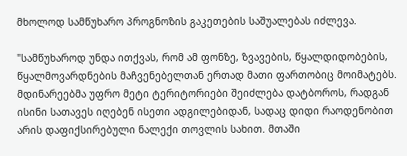მხოლოდ სამწუხარო პროგნოზის გაკეთების საშუალებას იძლევა.

"სამწუხაროდ უნდა ითქვას, რომ ამ ფონზე, ზვავების, წყალდიდობების, წყალმოვარდნების მაჩვენებელთან ერთად მათი ფართობიც მოიმატებს. მდინარეებმა უფრო მეტი ტერიტორიები შეიძლება დატბოროს, რადგან ისინი სათავეს იღებენ ისეთი ადგილებიდან, სადაც დიდი რაოდენობით არის დაფიქსირებული ნალექი თოვლის სახით. მთაში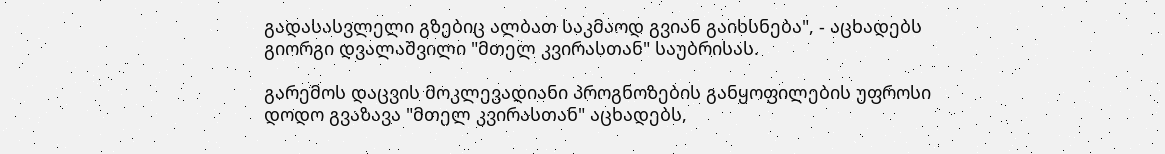გადასასვლელი გზებიც ალბათ საკმაოდ გვიან გაიხსნება", - აცხადებს გიორგი დვალაშვილი "მთელ კვირასთან" საუბრისას.

გარემოს დაცვის მოკლევადიანი პროგნოზების განყოფილების უფროსი დოდო გვაზავა "მთელ კვირასთან" აცხადებს,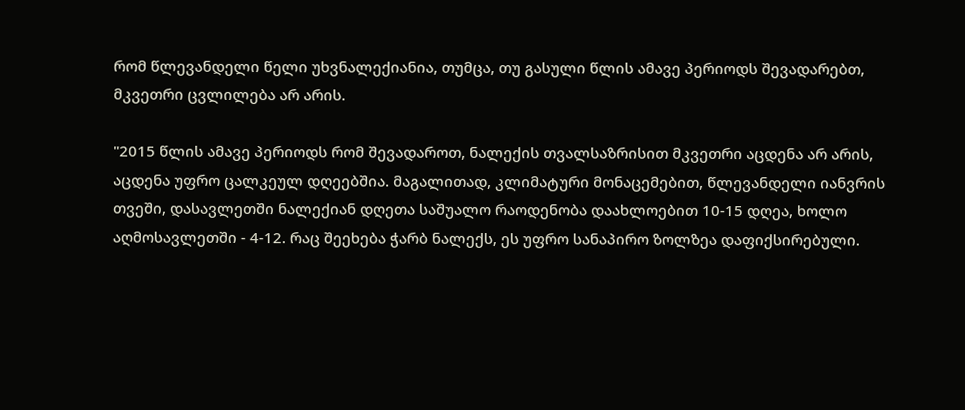რომ წლევანდელი წელი უხვნალექიანია, თუმცა, თუ გასული წლის ამავე პერიოდს შევადარებთ, მკვეთრი ცვლილება არ არის.

"2015 წლის ამავე პერიოდს რომ შევადაროთ, ნალექის თვალსაზრისით მკვეთრი აცდენა არ არის, აცდენა უფრო ცალკეულ დღეებშია. მაგალითად, კლიმატური მონაცემებით, წლევანდელი იანვრის თვეში, დასავლეთში ნალექიან დღეთა საშუალო რაოდენობა დაახლოებით 10-15 დღეა, ხოლო აღმოსავლეთში - 4-12. რაც შეეხება ჭარბ ნალექს, ეს უფრო სანაპირო ზოლზეა დაფიქსირებული.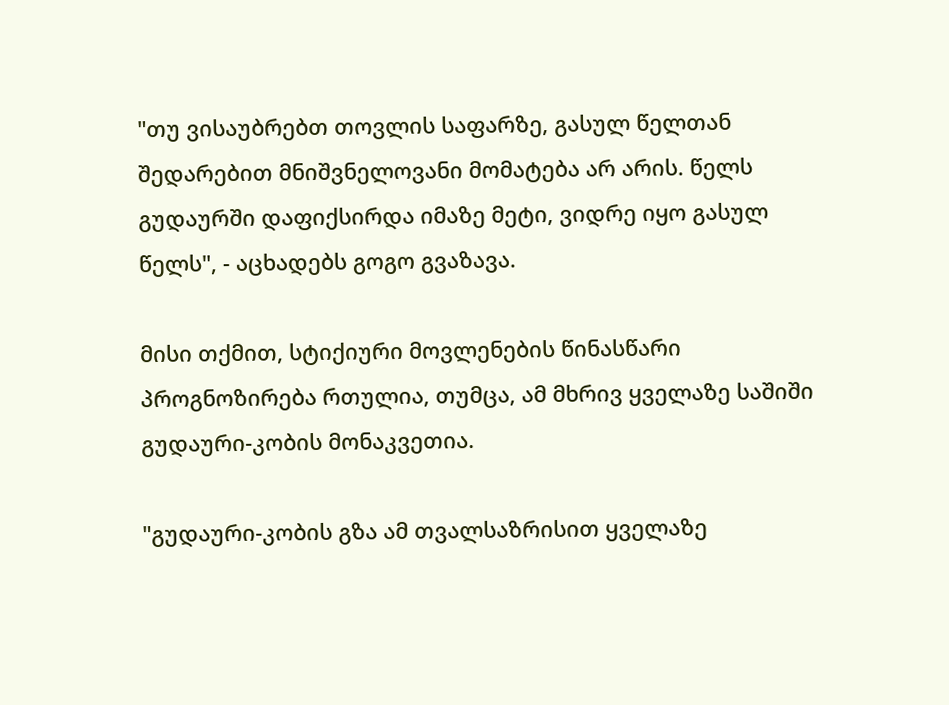"თუ ვისაუბრებთ თოვლის საფარზე, გასულ წელთან შედარებით მნიშვნელოვანი მომატება არ არის. წელს გუდაურში დაფიქსირდა იმაზე მეტი, ვიდრე იყო გასულ წელს", - აცხადებს გოგო გვაზავა.

მისი თქმით, სტიქიური მოვლენების წინასწარი პროგნოზირება რთულია, თუმცა, ამ მხრივ ყველაზე საშიში გუდაური-კობის მონაკვეთია.

"გუდაური-კობის გზა ამ თვალსაზრისით ყველაზე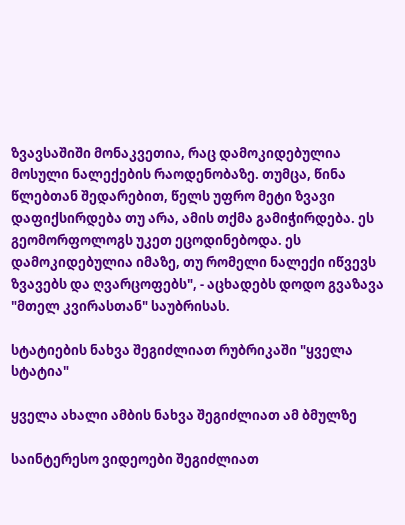ზვავსაშიში მონაკვეთია, რაც დამოკიდებულია მოსული ნალექების რაოდენობაზე. თუმცა, წინა წლებთან შედარებით, წელს უფრო მეტი ზვავი დაფიქსირდება თუ არა, ამის თქმა გამიჭირდება. ეს გეომორფოლოგს უკეთ ეცოდინებოდა. ეს დამოკიდებულია იმაზე, თუ რომელი ნალექი იწვევს ზვავებს და ღვარცოფებს", - აცხადებს დოდო გვაზავა "მთელ კვირასთან" საუბრისას.

სტატიების ნახვა შეგიძლიათ რუბრიკაში "ყველა სტატია"

ყველა ახალი ამბის ნახვა შეგიძლიათ ამ ბმულზე

საინტერესო ვიდეოები შეგიძლიათ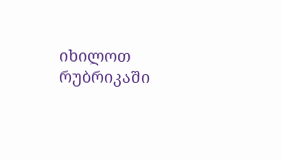იხილოთ რუბრიკაში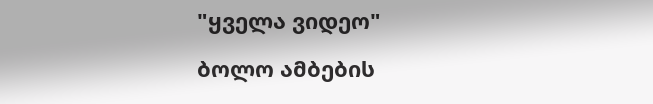"ყველა ვიდეო"

ბოლო ამბების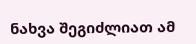ნახვა შეგიძლიათ ამ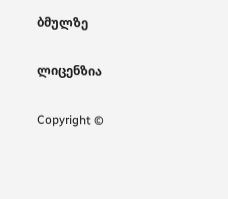ბმულზე

ლიცენზია

Copyright ©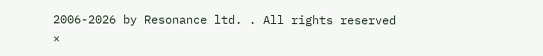2006-2026 by Resonance ltd. . All rights reserved
×